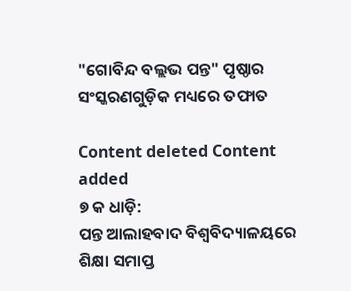"ଗୋବିନ୍ଦ ବଲ୍ଲଭ ପନ୍ତ" ପୃଷ୍ଠାର ସଂସ୍କରଣ‌ଗୁଡ଼ିକ ମଧ୍ୟରେ ତଫାତ

Content deleted Content added
୭ କ ଧାଡ଼ି:
ପନ୍ତ ଆଲାହବାଦ ବିଶ୍ୱବିଦ୍ୟାଳୟରେ ଶିକ୍ଷା ସମାପ୍ତ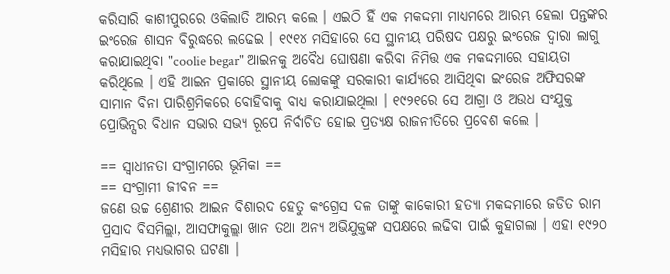କରିସାରି କାଶୀପୁରରେ ଓକିଲାତି ଆରମ୍ଭ କଲେ । ଏଇଠି ହିଁ ଏକ ମକଦ୍ଦମା ମାଧ୍ୟମରେ ଆରମ୍ଭ ହେଲା ପନ୍ତଙ୍କର ଇଂରେଜ ଶାସନ ବିରୁଦ୍ଧରେ ଲଢେଇ । ୧୯୧୪ ମସିହାରେ ସେ ସ୍ଥାନୀୟ ପରିଷଦ ପକ୍ଷରୁ ଇଂରେଜ ଦ୍ୱାରା ଲାଗୁ କରାଯାଇଥିବା "coolie begar" ଆଇନକୁ ଅବୈଧ ଘୋଷଣା କରିବା ନିମିତ୍ତ ଏକ ମକଦ୍ଦମାରେ ସହାୟତା କରିଥିଲେ । ଏହି ଆଇନ ପ୍ରକାରେ ସ୍ଥାନୀୟ ଲୋକଙ୍କୁ ସରକାରୀ କାର୍ଯ୍ୟରେ ଆସିଥିବା ଇଂରେଜ ଅଫିସରଙ୍କ ସାମାନ ବିନା ପାରିଶ୍ରମିକରେ ବୋହିବାକୁ ବାଧ୍ୟ କରାଯାଇଥିଲା । ୧୯୨୧ରେ ସେ ଆଗ୍ରା ଓ ଅଉଧ ସଂଯୁକ୍ତ ପ୍ରୋଭିନ୍ସର ବିଧାନ ସଭାର ସଭ୍ୟ ରୂପେ ନିର୍ବାଚିତ ହୋଇ ପ୍ରତ୍ୟକ୍ଷ ରାଜନୀତିରେ ପ୍ରବେଶ କଲେ ।

== ସ୍ୱାଧୀନତା ସଂଗ୍ରାମରେ ଭୂମିକା ==
== ସଂଗ୍ରାମୀ ଜୀବନ ==
ଜଣେ ଉଚ୍ଚ ଶ୍ରେଣୀର ଆଇନ ବିଶାରଦ ହେତୁ କଂଗ୍ରେସ ଦଳ ତାଙ୍କୁ କାକୋରୀ ହତ୍ୟା ମକଦ୍ଦମାରେ ଜଡିତ ରାମ ପ୍ରସାଦ ବିସମିଲ୍ଲା, ଆସଫାକୁଲ୍ଲା ଖାନ ତଥା ଅନ୍ୟ ଅଭିଯୁକ୍ତଙ୍କ ସପକ୍ଷରେ ଲଢିବା ପାଇଁ କୁହାଗଲା । ଏହା ୧୯୨୦ ମସିହାର ମଧ୍ୟଭାଗର ଘଟଣା ।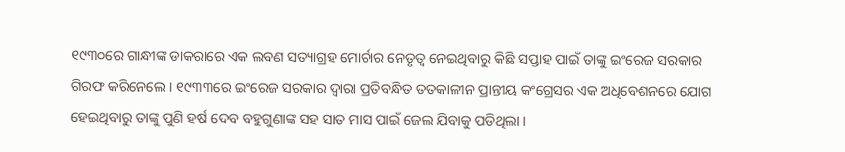୧୯୩୦ରେ ଗାନ୍ଧୀଙ୍କ ଡାକରାରେ ଏକ ଲବଣ ସତ୍ୟାଗ୍ରହ ମୋର୍ଚାର ନେତୃତ୍ୱ ନେଇଥିବାରୁ କିଛି ସପ୍ତାହ ପାଇଁ ତାଙ୍କୁ ଇଂରେଜ ସରକାର ଗିରଫ କରିନେଲେ । ୧୯୩୩ରେ ଇଂରେଜ ସରକାର ଦ୍ୱାରା ପ୍ରତିବନ୍ଧିତ ତତକାଳୀନ ପ୍ରାନ୍ତୀୟ କଂଗ୍ରେସର ଏକ ଅଧିବେଶନରେ ଯୋଗ ହେଇଥିବାରୁ ତାଙ୍କୁ ପୁଣି ହର୍ଷ ଦେବ ବହୁଗୁଣାଙ୍କ ସହ ସାତ ମାସ ପାଇଁ ଜେଲ ଯିବାକୁ ପଡିଥିଲା ।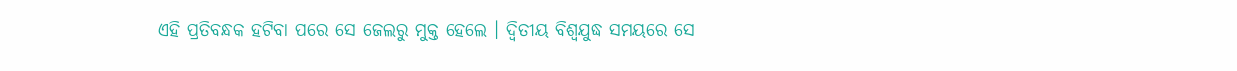ଏହି ପ୍ରତିବନ୍ଧକ ହଟିବା ପରେ ସେ ଜେଲରୁ ମୁକ୍ତ ହେଲେ । ଦ୍ୱିତୀୟ ବିଶ୍ୱଯୁଦ୍ଧ ସମୟରେ ସେ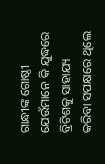ଗାନ୍ଧୀଙ୍କ ଗୋଷ୍ଠୀ ଯେଉଁମାନେ କି ଯୁଦ୍ଧରେ ବ୍ରିଟିଶକୁ ସାହାଯ୍ୟ କରିବା ସପକ୍ଷରେ ଥିଲେ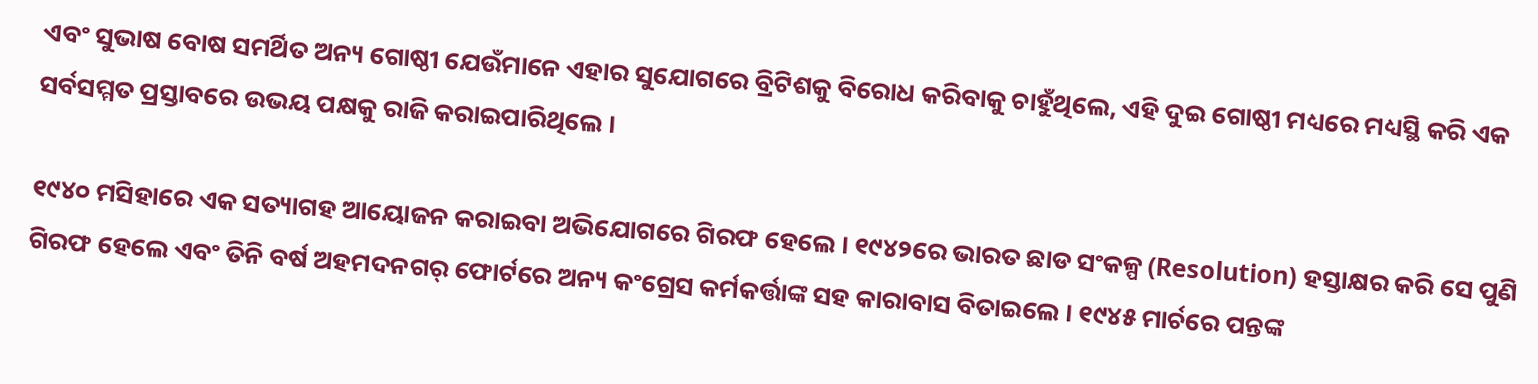ଏବଂ ସୁଭାଷ ବୋଷ ସମର୍ଥିତ ଅନ୍ୟ ଗୋଷ୍ଠୀ ଯେଉଁମାନେ ଏହାର ସୁଯୋଗରେ ବ୍ରିଟିଶକୁ ବିରୋଧ କରିବାକୁ ଚାହୁଁଥିଲେ, ଏହି ଦୁଇ ଗୋଷ୍ଠୀ ମଧ୍ୟରେ ମଧ୍ୟସ୍ଥି କରି ଏକ ସର୍ବସମ୍ମତ ପ୍ରସ୍ତାବରେ ଉଭୟ ପକ୍ଷକୁ ରାଜି କରାଇପାରିଥିଲେ ।

୧୯୪୦ ମସିହାରେ ଏକ ସତ୍ୟାଗହ ଆୟୋଜନ କରାଇବା ଅଭିଯୋଗରେ ଗିରଫ ହେଲେ । ୧୯୪୨ରେ ଭାରତ ଛାଡ ସଂକଳ୍ପ (Resolution) ହସ୍ତାକ୍ଷର କରି ସେ ପୁଣି ଗିରଫ ହେଲେ ଏବଂ ତିନି ବର୍ଷ ଅହମଦନଗର୍ ଫୋର୍ଟରେ ଅନ୍ୟ କଂଗ୍ରେସ କର୍ମକର୍ତ୍ତାଙ୍କ ସହ କାରାବାସ ବିତାଇଲେ । ୧୯୪୫ ମାର୍ଚରେ ପନ୍ତଙ୍କ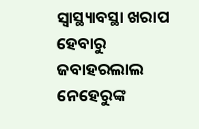ସ୍ୱାସ୍ଥ୍ୟାବସ୍ଥା ଖରାପ ହେବାରୁ ଜବାହରଲାଲ ନେହେରୁଙ୍କ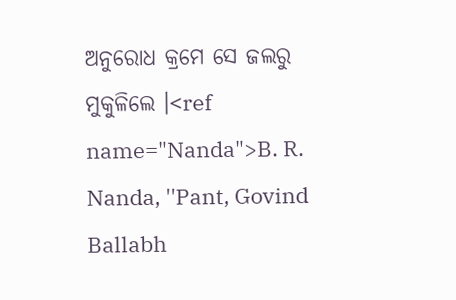ଅନୁରୋଧ କ୍ରମେ ସେ ଜଲରୁ ମୁକୁଳିଲେ ।<ref name="Nanda">B. R. Nanda, ''Pant, Govind Ballabh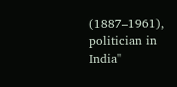(1887–1961), politician in India''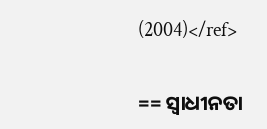(2004)</ref>

== ସ୍ୱାଧୀନତା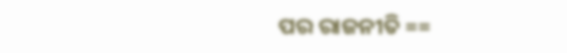ପର ରାଜନୀତି ==